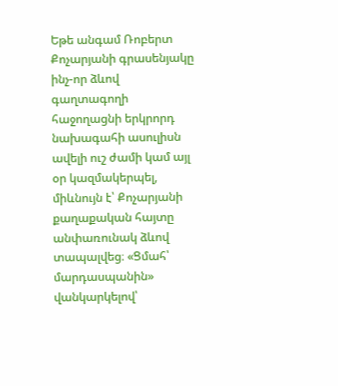Եթե անգամ Ռոբերտ Քոչարյանի գրասենյակը ինչ-որ ձևով գաղտագողի հաջողացնի երկրորդ նախագահի ասուլիսն ավելի ուշ ժամի կամ այլ օր կազմակերպել, միևնույն է՝ Քոչարյանի քաղաքական հայտը անփառունակ ձևով տապալվեց։ «Ցմահ՝ մարդասպանին» վանկարկելով՝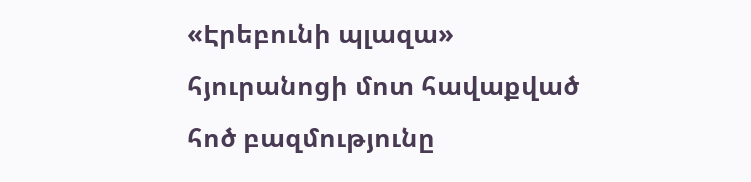«Էրեբունի պլազա» հյուրանոցի մոտ հավաքված հոծ բազմությունը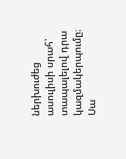ներխուժեց ասուլիսի սրահ՝ տապալելով դրա կազմակերպումը։
Սա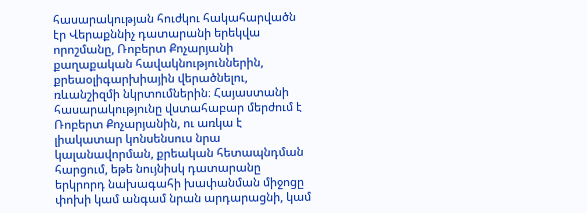հասարակության հուժկու հակահարվածն էր Վերաքննիչ դատարանի երեկվա որոշմանը, Ռոբերտ Քոչարյանի քաղաքական հավակնություններին, քրեաօլիգարխիային վերածնելու, ռևանշիզմի նկրտումներին։ Հայաստանի հասարակությունը վստահաբար մերժում է Ռոբերտ Քոչարյանին, ու առկա է լիակատար կոնսենսուս նրա կալանավորման, քրեական հետապնդման հարցում, եթե նույնիսկ դատարանը երկրորդ նախագահի խափանման միջոցը փոխի կամ անգամ նրան արդարացնի, կամ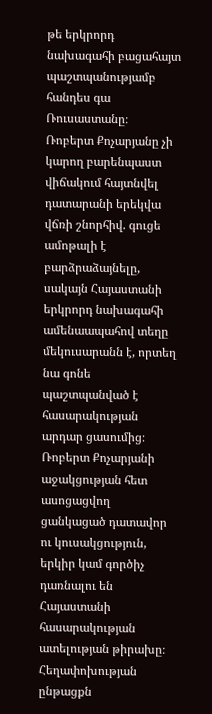թե երկրորդ նախագահի բացահայտ պաշտպանությամբ հանդես գա Ռուսաստանը։
Ռոբերտ Քոչարյանը չի կարող բարենպաստ վիճակում հայտնվել դատարանի երեկվա վճռի շնորհիվ. գուցե ամոթալի է բարձրաձայնելը, սակայն Հայաստանի երկրորդ նախագահի ամենաապահով տեղը մեկուսարանն է, որտեղ նա գոնե պաշտպանված է հասարակության արդար ցասումից։ Ռոբերտ Քոչարյանի աջակցության հետ ասոցացվող ցանկացած դատավոր ու կուսակցություն, երկիր կամ գործիչ դառնալու են Հայաստանի հասարակության ատելության թիրախը։
Հեղափոխության ընթացքն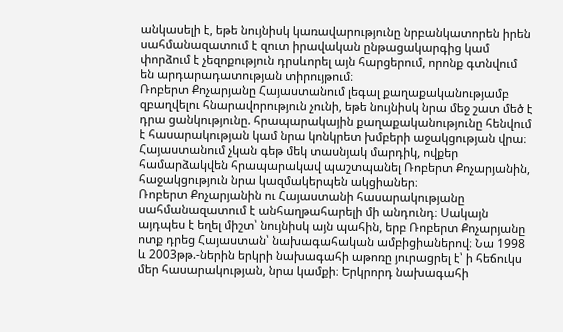անկասելի է, եթե նույնիսկ կառավարությունը նրբանկատորեն իրեն սահմանազատում է զուտ իրավական ընթացակարգից կամ փորձում է չեզոքություն դրսևորել այն հարցերում, որոնք գտնվում են արդարադատության տիրույթում։
Ռոբերտ Քոչարյանը Հայաստանում լեգալ քաղաքականությամբ զբաղվելու հնարավորություն չունի, եթե նույնիսկ նրա մեջ շատ մեծ է դրա ցանկությունը. հրապարակային քաղաքականությունը հենվում է հասարակության կամ նրա կոնկրետ խմբերի աջակցության վրա։ Հայաստանում չկան գեթ մեկ տասնյակ մարդիկ, ովքեր համարձակվեն հրապարակավ պաշտպանել Ռոբերտ Քոչարյանին, հաջակցություն նրա կազմակերպեն ակցիաներ։
Ռոբերտ Քոչարյանին ու Հայաստանի հասարակությանը սահմանազատում է անհաղթահարելի մի անդունդ։ Սակայն այդպես է եղել միշտ՝ նույնիսկ այն պահին, երբ Ռոբերտ Քոչարյանը ոտք դրեց Հայաստան՝ նախագահական ամբիցիաներով։ Նա 1998 և 2003թթ.-ներին երկրի նախագահի աթոռը յուրացրել է՝ ի հեճուկս մեր հասարակության, նրա կամքի։ Երկրորդ նախագահի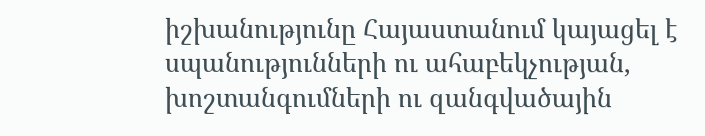իշխանությունը Հայաստանում կայացել է սպանությունների ու ահաբեկչության, խոշտանգումների ու զանգվածային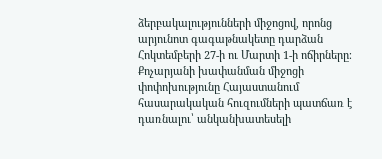ձերբակալությունների միջոցով, որոնց արյունոտ գագաթնակետը դարձան Հոկտեմբերի 27-ի ու Մարտի 1-ի ոճիրները։
Քոչարյանի խափանման միջոցի փոփոխությունը Հայաստանում հասարակական հուզումների պատճառ է դառնալու՝ անկանխատեսելի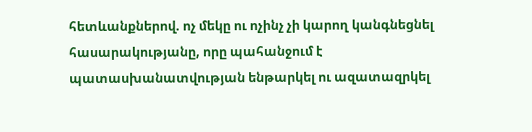հետևանքներով. ոչ մեկը ու ոչինչ չի կարող կանգնեցնել հասարակությանը, որը պահանջում է պատասխանատվության ենթարկել ու ազատազրկել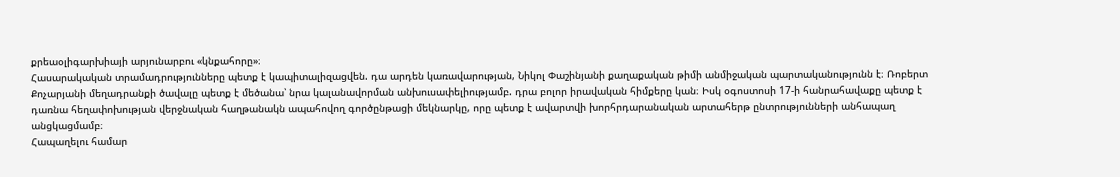քրեաօլիգարխիայի արյունարբու «կնքահորը»։
Հասարակական տրամադրությունները պետք է կապիտալիզացվեն. դա արդեն կառավարության, Նիկոլ Փաշինյանի քաղաքական թիմի անմիջական պարտականությունն է։ Ռոբերտ Քոչարյանի մեղադրանքի ծավալը պետք է մեծանա՝ նրա կալանավորման անխուսափելիությամբ. դրա բոլոր իրավական հիմքերը կան։ Իսկ օգոստոսի 17-ի հանրահավաքը պետք է դառնա հեղափոխության վերջնական հաղթանակն ապահովող գործընթացի մեկնարկը, որը պետք է ավարտվի խորհրդարանական արտահերթ ընտրությունների անհապաղ անցկացմամբ։
Հապաղելու համար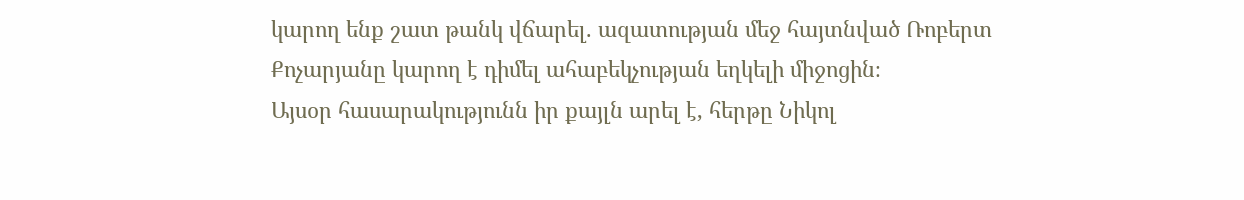կարող ենք շատ թանկ վճարել. ազատության մեջ հայտնված Ռոբերտ Քոչարյանը կարող է դիմել ահաբեկչության եղկելի միջոցին։
Այսօր հասարակությունն իր քայլն արել է, հերթը Նիկոլ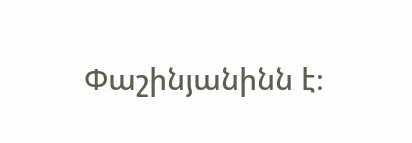Փաշինյանինն է։